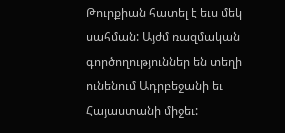Թուրքիան հատել է եւս մեկ սահման: Այժմ ռազմական գործողություններ են տեղի ունենում Ադրբեջանի եւ Հայաստանի միջեւ: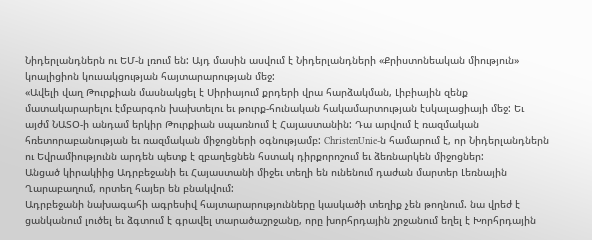Նիդերլանդներն ու ԵՄ-ն լռում են: Այդ մասին ասվում է Նիդերլանդների «Քրիստոնեական միություն» կոալիցիոն կուսակցության հայտարարության մեջ:
«Ավելի վաղ Թուրքիան մասնակցել է Սիրիայում քրդերի վրա հարձակման, Լիբիային զենք մատակարարելու էմբարգոն խախտելու եւ թուրք-հունական հակամարտության էսկալացիայի մեջ: Եւ այժմ ՆԱՏՕ-ի անդամ երկիր Թուրքիան սպառնում է Հայաստանին: Դա արվում է ռազմական հռետորաբանության եւ ռազմական միջոցների օգնությամբ: ChristenUnie-ն համարում է, որ Նիդերլանդներն ու Եվրամիությունն արդեն պետք է զբաղեցնեն հստակ դիրքորոշում եւ ձեռնարկեն միջոցներ:
Անցած կիրակիից Ադրբեջանի եւ Հայաստանի միջեւ տեղի են ունենում դաժան մարտեր Լեռնային Ղարաբաղում, որտեղ հայեր են բնակվում:
Ադրբեջանի նախագահի ագրեսիվ հայտարարությունները կասկածի տեղիք չեն թողնում. նա վրեժ է ցանկանում լուծել եւ ձգտում է գրավել տարածաշրջանը, որը խորհրդային շրջանում եղել է Խորհրդային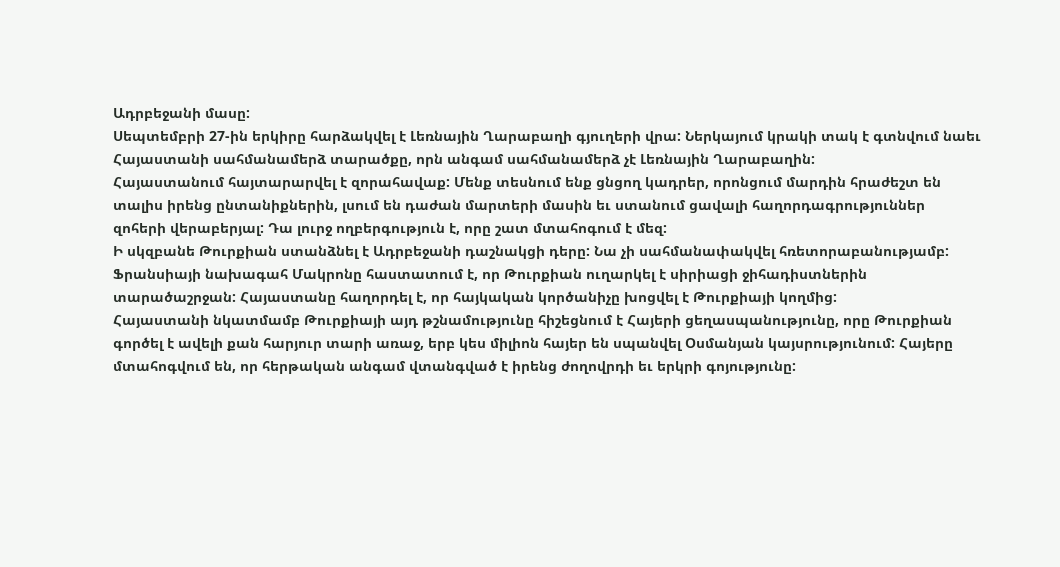Ադրբեջանի մասը:
Սեպտեմբրի 27-ին երկիրը հարձակվել է Լեռնային Ղարաբաղի գյուղերի վրա: Ներկայում կրակի տակ է գտնվում նաեւ Հայաստանի սահմանամերձ տարածքը, որն անգամ սահմանամերձ չէ Լեռնային Ղարաբաղին:
Հայաստանում հայտարարվել է զորահավաք: Մենք տեսնում ենք ցնցող կադրեր, որոնցում մարդին հրաժեշտ են տալիս իրենց ընտանիքներին, լսում են դաժան մարտերի մասին եւ ստանում ցավալի հաղորդագրություններ զոհերի վերաբերյալ: Դա լուրջ ողբերգություն է, որը շատ մտահոգում է մեզ:
Ի սկզբանե Թուրքիան ստանձնել է Ադրբեջանի դաշնակցի դերը: Նա չի սահմանափակվել հռետորաբանությամբ: Ֆրանսիայի նախագահ Մակրոնը հաստատում է, որ Թուրքիան ուղարկել է սիրիացի ջիհադիստներին տարածաշրջան: Հայաստանը հաղորդել է, որ հայկական կործանիչը խոցվել է Թուրքիայի կողմից:
Հայաստանի նկատմամբ Թուրքիայի այդ թշնամությունը հիշեցնում է Հայերի ցեղասպանությունը, որը Թուրքիան գործել է ավելի քան հարյուր տարի առաջ, երբ կես միլիոն հայեր են սպանվել Օսմանյան կայսրությունում: Հայերը մտահոգվում են, որ հերթական անգամ վտանգված է իրենց ժողովրդի եւ երկրի գոյությունը: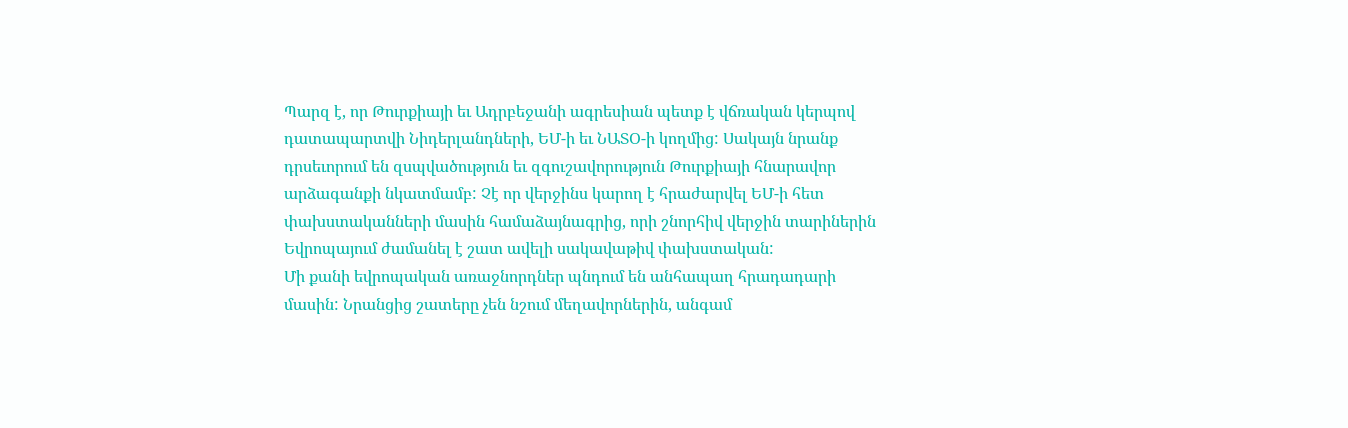Պարզ է, որ Թուրքիայի եւ Ադրբեջանի ագրեսիան պետք է վճռական կերպով դատապարտվի Նիդերլանդների, ԵՄ-ի եւ ՆԱՏՕ-ի կողմից: Սակայն նրանք դրսեւորում են զսպվածություն եւ զգուշավորություն Թուրքիայի հնարավոր արձագանքի նկատմամբ: Չէ որ վերջինս կարող է հրաժարվել ԵՄ-ի հետ փախստականների մասին համաձայնագրից, որի շնորհիվ վերջին տարիներին Եվրոպայում ժամանել է շատ ավելի սակավաթիվ փախստական:
Մի քանի եվրոպական առաջնորդներ պնդում են անհապաղ հրադադարի մասին: Նրանցից շատերը չեն նշում մեղավորներին, անգամ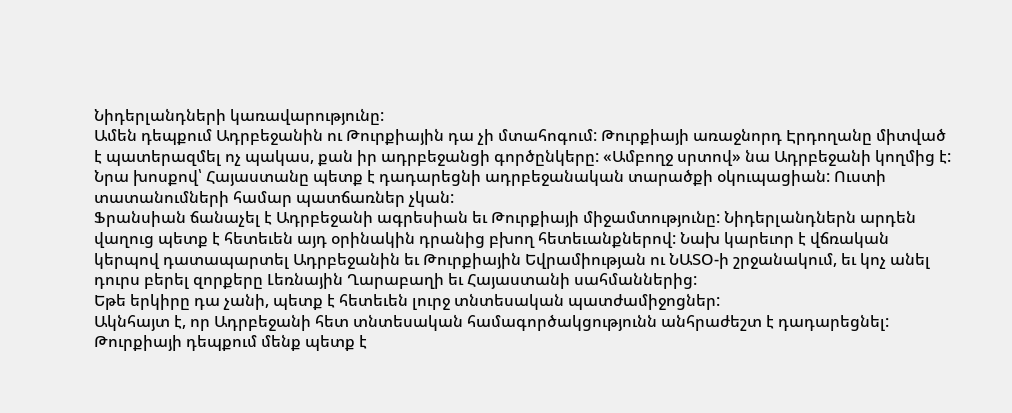Նիդերլանդների կառավարությունը:
Ամեն դեպքում Ադրբեջանին ու Թուրքիային դա չի մտահոգում: Թուրքիայի առաջնորդ Էրդողանը միտված է պատերազմել ոչ պակաս, քան իր ադրբեջանցի գործընկերը: «Ամբողջ սրտով» նա Ադրբեջանի կողմից է: Նրա խոսքով՝ Հայաստանը պետք է դադարեցնի ադրբեջանական տարածքի օկուպացիան: Ուստի տատանումների համար պատճառներ չկան:
Ֆրանսիան ճանաչել է Ադրբեջանի ագրեսիան եւ Թուրքիայի միջամտությունը: Նիդերլանդներն արդեն վաղուց պետք է հետեւեն այդ օրինակին դրանից բխող հետեւանքներով: Նախ կարեւոր է վճռական կերպով դատապարտել Ադրբեջանին եւ Թուրքիային Եվրամիության ու ՆԱՏՕ-ի շրջանակում, եւ կոչ անել դուրս բերել զորքերը Լեռնային Ղարաբաղի եւ Հայաստանի սահմաններից:
Եթե երկիրը դա չանի, պետք է հետեւեն լուրջ տնտեսական պատժամիջոցներ:
Ակնհայտ է, որ Ադրբեջանի հետ տնտեսական համագործակցությունն անհրաժեշտ է դադարեցնել: Թուրքիայի դեպքում մենք պետք է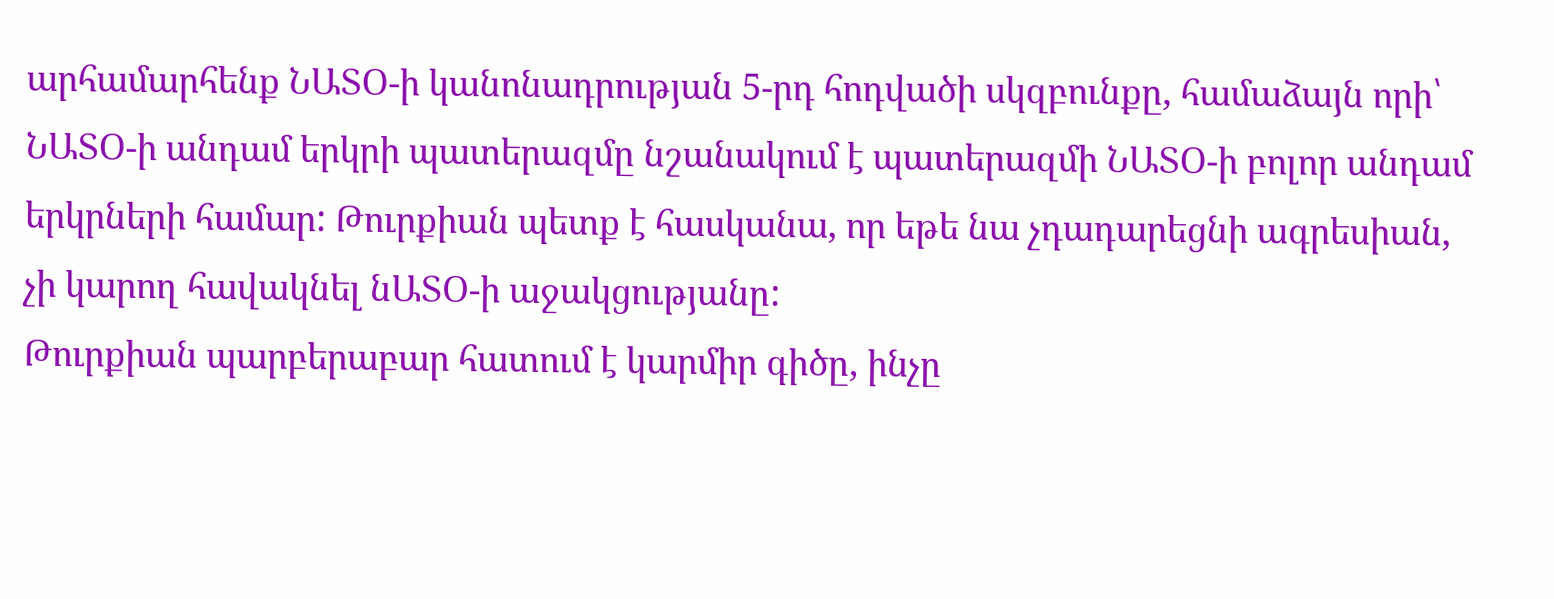արհամարհենք ՆԱՏՕ-ի կանոնադրության 5-րդ հոդվածի սկզբունքը, համաձայն որի՝ ՆԱՏՕ-ի անդամ երկրի պատերազմը նշանակում է պատերազմի ՆԱՏՕ-ի բոլոր անդամ երկրների համար: Թուրքիան պետք է հասկանա, որ եթե նա չդադարեցնի ագրեսիան, չի կարող հավակնել նԱՏՕ-ի աջակցությանը:
Թուրքիան պարբերաբար հատում է կարմիր գիծը, ինչը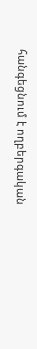հանգեցնում է ողբերգական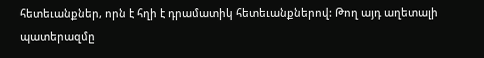հետեւանքներ, որն է հղի է դրամատիկ հետեւանքներով: Թող այդ աղետալի պատերազմը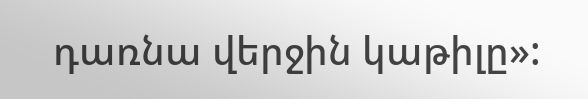դառնա վերջին կաթիլը»: